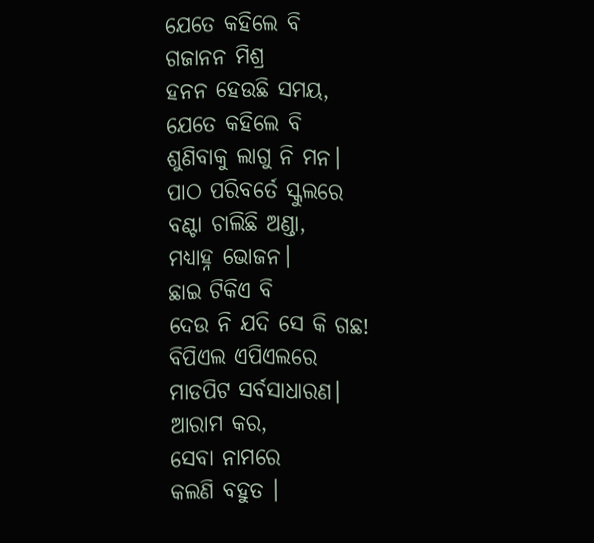ଯେତେ କହିଲେ ବି
ଗଜାନନ ମିଶ୍ର
ହନନ ହେଉଛି ସମୟ,
ଯେତେ କହିଲେ ବି
ଶୁଣିବାକୁ ଲାଗୁ ନି ମନ।
ପାଠ ପରିବର୍ତେ ସ୍କୁଲରେ
ବଣ୍ଟା ଚାଲିଛି ଅଣ୍ଡା,
ମଧ୍ୟାହ୍ନ ଭୋଜନ।
ଛାଇ ଟିକିଏ ବି
ଦେଉ ନି ଯଦି ସେ କି ଗଛ!
ବିପିଏଲ ଏପିଏଲରେ
ମାଡପିଟ ସର୍ବସାଧାରଣ।
ଆରାମ କର,
ସେବା ନାମରେ
କଲଣି ବହୁତ ।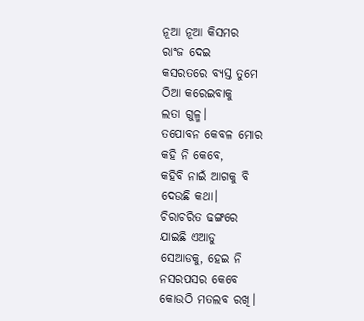ନୂଆ ନୂଆ କିସମର
ରାଂଜ ଦେଇ
କସରତରେ ବ୍ୟସ୍ତ ତୁମେ
ଠିଆ କରେଇବାକୁ
ଲତା ଗୁଳ୍ମ।
ତପୋବନ କେବଳ ମୋର
କହି ନି କେବେ,
କହିବି ନାଇଁ ଆଗକୁ ବି
ଦେଉଛି କଥା।
ଚିରାଚରିତ ଢଙ୍ଗରେ
ଯାଇଛି ଏଆଡୁ
ସେଆଡକୁ, ହେଇ ନି
ନସରପସର କେବେ
କୋଉଠି ମତଲବ ରଖି।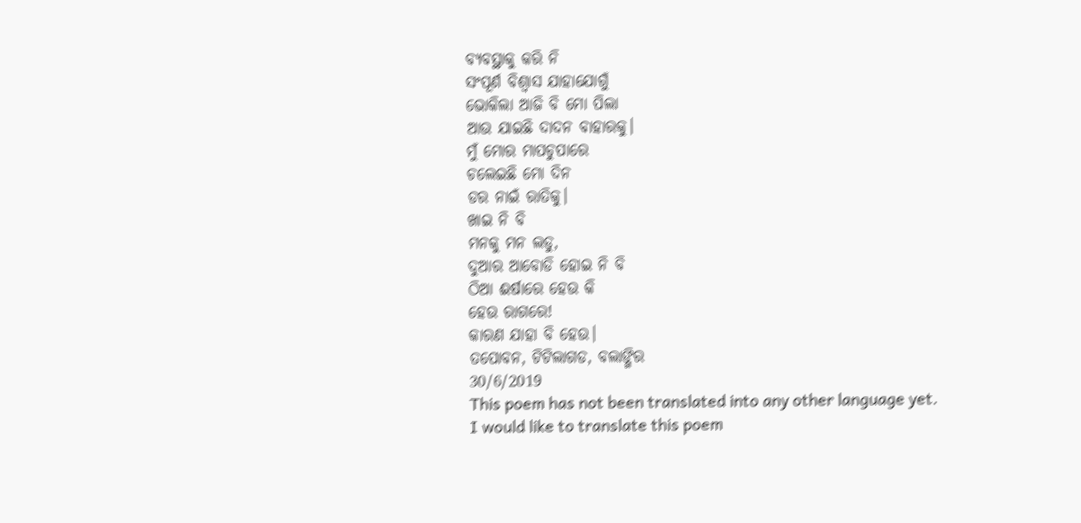ବ୍ୟବସ୍ଥାକୁ କରି ନି
ସଂପୂର୍ଣ ବିଶ୍ୱାସ ଯାହାଯୋଗୁଁ
ଭୋକିଲା ଆଜି ବି ମୋ ପିଲା
ଆଉ ଯାଇଛି ଦାଦନ ବାହାରକୁ।
ମୁଁ ମୋର ମାପଚୁପାରେ
ଚଲେଇଛି ମୋ ଦିନ
ଡର ନାଇଁ ରାତିକୁ।
ଖାଇ ନି ବି
ମନକୁ ମନ ଲଡୁ,
ଦୁଆର ଆବୋଡି ହୋଇ ନି ବି
ଠିଆ ଈର୍ଷାରେ ହେଉ କି
ହେଉ ରାଗରେ!
କାରଣ ଯାହା ବି ହେଉ।
ତପୋବନ, ଟିଟିଲାଗଡ, ବଲାଙ୍ଗିର
30/6/2019
This poem has not been translated into any other language yet.
I would like to translate this poem